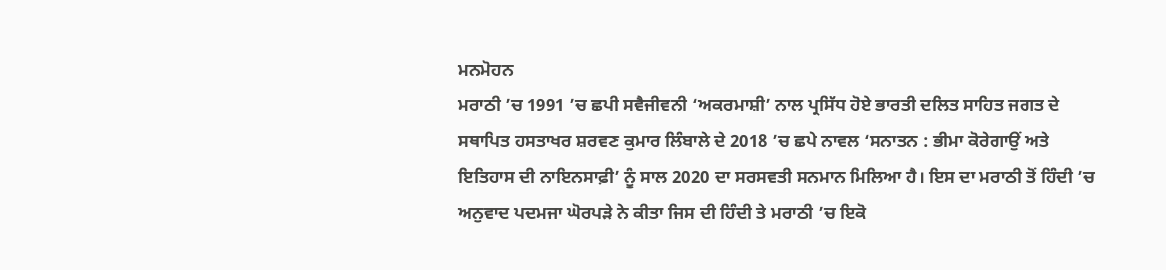ਮਨਮੋਹਨ
ਮਰਾਠੀ ’ਚ 1991 ’ਚ ਛਪੀ ਸਵੈਜੀਵਨੀ ‘ਅਕਰਮਾਸ਼ੀ’ ਨਾਲ ਪ੍ਰਸਿੱਧ ਹੋਏ ਭਾਰਤੀ ਦਲਿਤ ਸਾਹਿਤ ਜਗਤ ਦੇ ਸਥਾਪਿਤ ਹਸਤਾਖਰ ਸ਼ਰਵਣ ਕੁਮਾਰ ਲਿੰਬਾਲੇ ਦੇ 2018 ’ਚ ਛਪੇ ਨਾਵਲ ‘ਸਨਾਤਨ : ਭੀਮਾ ਕੋਰੇਗਾਉਂ ਅਤੇ ਇਤਿਹਾਸ ਦੀ ਨਾਇਨਸਾਫ਼ੀ’ ਨੂੰ ਸਾਲ 2020 ਦਾ ਸਰਸਵਤੀ ਸਨਮਾਨ ਮਿਲਿਆ ਹੈ। ਇਸ ਦਾ ਮਰਾਠੀ ਤੋਂ ਹਿੰਦੀ ’ਚ ਅਨੁਵਾਦ ਪਦਮਜਾ ਘੋਰਪੜੇ ਨੇ ਕੀਤਾ ਜਿਸ ਦੀ ਹਿੰਦੀ ਤੇ ਮਰਾਠੀ ’ਚ ਇਕੋ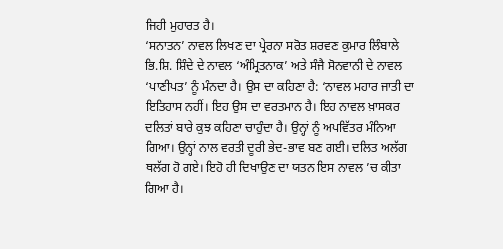ਜਿਹੀ ਮੁਹਾਰਤ ਹੈ।
‘ਸਨਾਤਨ’ ਨਾਵਲ ਲਿਖਣ ਦਾ ਪ੍ਰੇਰਨਾ ਸਰੋਤ ਸ਼ਰਵਣ ਕੁਮਾਰ ਲਿੰਬਾਲੇ ਭਿ.ਸ਼ਿ. ਸ਼ਿੰਦੇ ਦੇ ਨਾਵਲ ‘ਅੰਮ੍ਰਿਤਨਾਕ’ ਅਤੇ ਸੰਜੈ ਸੋਨਵਾਨੀ ਦੇ ਨਾਵਲ ‘ਪਾਣੀਪਤ’ ਨੂੰ ਮੰਨਦਾ ਹੈ। ਉਸ ਦਾ ਕਹਿਣਾ ਹੈ: ‘ਨਾਵਲ ਮਹਾਰ ਜਾਤੀ ਦਾ ਇਤਿਹਾਸ ਨਹੀਂ। ਇਹ ਉਸ ਦਾ ਵਰਤਮਾਨ ਹੈ। ਇਹ ਨਾਵਲ ਖ਼ਾਸਕਰ ਦਲਿਤਾਂ ਬਾਰੇ ਕੁਝ ਕਹਿਣਾ ਚਾਹੁੰਦਾ ਹੈ। ਉਨ੍ਹਾਂ ਨੂੰ ਅਪਵਿੱਤਰ ਮੰਨਿਆ ਗਿਆ। ਉਨ੍ਹਾਂ ਨਾਲ ਵਰਤੀ ਦੂਰੀ ਭੇਦ-ਭਾਵ ਬਣ ਗਈ। ਦਲਿਤ ਅਲੱਗ ਥਲੱਗ ਹੋ ਗਏ। ਇਹੋ ਹੀ ਦਿਖਾਉਣ ਦਾ ਯਤਨ ਇਸ ਨਾਵਲ ’ਚ ਕੀਤਾ ਗਿਆ ਹੈ।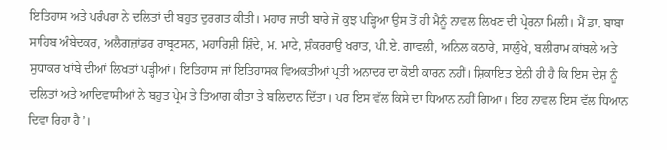ਇਤਿਹਾਸ ਅਤੇ ਪਰੰਪਰਾ ਨੇ ਦਲਿਤਾਂ ਦੀ ਬਹੁਤ ਦੁਰਗਤ ਕੀਤੀ। ਮਹਾਰ ਜਾਤੀ ਬਾਰੇ ਜੋ ਕੁਝ ਪੜ੍ਹਿਆ ਉਸ ਤੋਂ ਹੀ ਮੈਨੂੰ ਨਾਵਲ ਲਿਖਣ ਦੀ ਪ੍ਰੇਰਨਾ ਮਿਲੀ। ਮੈਂ ਡਾ. ਬਾਬਾ ਸਾਹਿਬ ਅੰਬੇਦਕਰ, ਅਲੈਗਜ਼ਾਂਡਰ ਰਾਬ੍ਰਟਸਨ, ਮਹਾਰਿਸ਼ੀ ਸ਼ਿੰਦੇ, ਮ. ਮਾਟੇ, ਸ਼ੰਕਰਰਾਉ ਖਰਾਤ, ਪੀ.ਏ. ਗਾਵਲੀ, ਅਨਿਲ ਕਠਾਰੇ, ਸਾਲੁੰਖੇ, ਬਲੀਰਾਮ ਕਾਂਬਲੇ ਅਤੇ ਸੁਧਾਕਰ ਖਾਂਬੇ ਦੀਆਂ ਲਿਖਤਾਂ ਪੜ੍ਹੀਆਂ। ਇਤਿਹਾਸ ਜਾਂ ਇਤਿਹਾਸਕ ਵਿਅਕਤੀਆਂ ਪ੍ਰਤੀ ਅਨਾਦਰ ਦਾ ਕੋਈ ਕਾਰਨ ਨਹੀਂ। ਸ਼ਿਕਾਇਤ ਏਨੀ ਹੀ ਹੈ ਕਿ ਇਸ ਦੇਸ਼ ਨੂੰ ਦਲਿਤਾਂ ਅਤੇ ਆਦਿਵਾਸੀਆਂ ਨੇ ਬਹੁਤ ਪ੍ਰੇਮ ਤੇ ਤਿਆਗ ਕੀਤਾ ਤੇ ਬਲਿਦਾਨ ਦਿੱਤਾ। ਪਰ ਇਸ ਵੱਲ ਕਿਸੇ ਦਾ ਧਿਆਨ ਨਹੀਂ ਗਿਆ। ਇਹ ਨਾਵਲ ਇਸ ਵੱਲ ਧਿਆਨ ਦਿਵਾ ਰਿਹਾ ਹੈ’।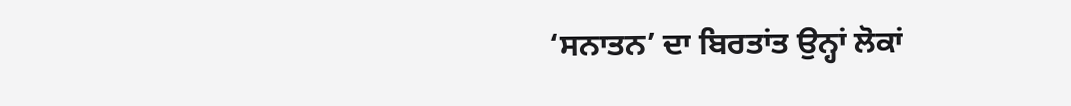‘ਸਨਾਤਨ’ ਦਾ ਬਿਰਤਾਂਤ ਉਨ੍ਹਾਂ ਲੋਕਾਂ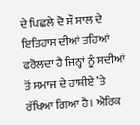ਦੇ ਪਿਛਲੇ ਦੋ ਸੌ ਸਾਲ ਦੇ ਇਤਿਹਾਸ ਦੀਆਂ ਤਹਿਆਂ ਫਰੋਲਦਾ ਹੈ ਜਿਨ੍ਹਾਂ ਨੂੰ ਸਦੀਆਂ ਤੋਂ ਸਮਾਜ ਦੇ ਹਾਸ਼ੀਏ ’ਤੇ ਰੱਖਿਆ ਗਿਆ ਹੈ। ਐਰਿਕ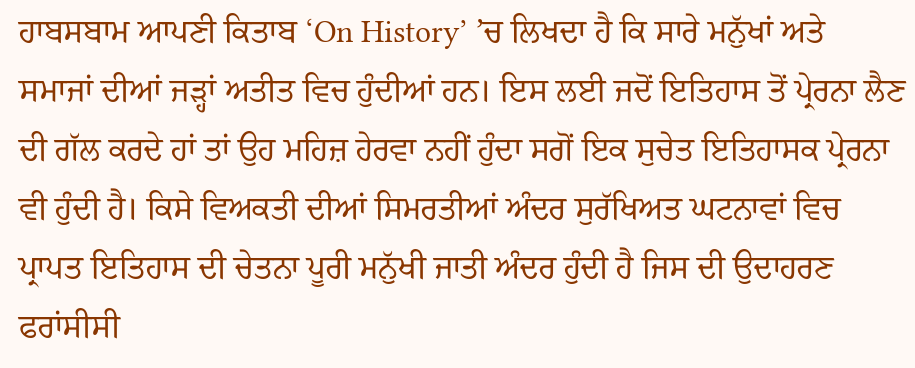ਹਾਬਸਬਾਮ ਆਪਣੀ ਕਿਤਾਬ ‘On History’ ’ਚ ਲਿਖਦਾ ਹੈ ਕਿ ਸਾਰੇ ਮਨੁੱਖਾਂ ਅਤੇ ਸਮਾਜਾਂ ਦੀਆਂ ਜੜ੍ਹਾਂ ਅਤੀਤ ਵਿਚ ਹੁੰਦੀਆਂ ਹਨ। ਇਸ ਲਈ ਜਦੋਂ ਇਤਿਹਾਸ ਤੋਂ ਪ੍ਰੇਰਨਾ ਲੈਣ ਦੀ ਗੱਲ ਕਰਦੇ ਹਾਂ ਤਾਂ ਉਹ ਮਹਿਜ਼ ਹੇਰਵਾ ਨਹੀਂ ਹੁੰਦਾ ਸਗੋਂ ਇਕ ਸੁਚੇਤ ਇਤਿਹਾਸਕ ਪ੍ਰੇਰਨਾ ਵੀ ਹੁੰਦੀ ਹੈ। ਕਿਸੇ ਵਿਅਕਤੀ ਦੀਆਂ ਸਿਮਰਤੀਆਂ ਅੰਦਰ ਸੁਰੱਖਿਅਤ ਘਟਨਾਵਾਂ ਵਿਚ ਪ੍ਰਾਪਤ ਇਤਿਹਾਸ ਦੀ ਚੇਤਨਾ ਪੂਰੀ ਮਨੁੱਖੀ ਜਾਤੀ ਅੰਦਰ ਹੁੰਦੀ ਹੈ ਜਿਸ ਦੀ ਉਦਾਹਰਣ ਫਰਾਂਸੀਸੀ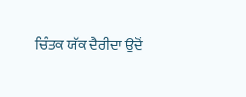ਚਿੰਤਕ ਯੱਕ ਦੈਰੀਦਾ ਉਦੋਂ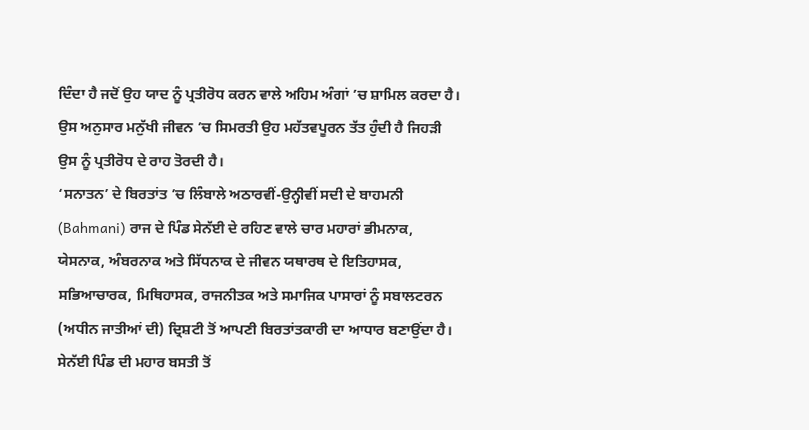ਦਿੰਦਾ ਹੈ ਜਦੋਂ ਉਹ ਯਾਦ ਨੂੰ ਪ੍ਰਤੀਰੋਧ ਕਰਨ ਵਾਲੇ ਅਹਿਮ ਅੰਗਾਂ ’ਚ ਸ਼ਾਮਿਲ ਕਰਦਾ ਹੈ। ਉਸ ਅਨੁਸਾਰ ਮਨੁੱਖੀ ਜੀਵਨ ’ਚ ਸਿਮਰਤੀ ਉਹ ਮਹੱਤਵਪੂਰਨ ਤੱਤ ਹੁੰਦੀ ਹੈ ਜਿਹੜੀ ਉਸ ਨੂੰ ਪ੍ਰਤੀਰੋਧ ਦੇ ਰਾਹ ਤੋਰਦੀ ਹੈ।
‘ਸਨਾਤਨ’ ਦੇ ਬਿਰਤਾਂਤ ’ਚ ਲਿੰਬਾਲੇ ਅਠਾਰਵੀਂ-ਉਨ੍ਹੀਵੀਂ ਸਦੀ ਦੇ ਬਾਹਮਨੀ (Bahmani) ਰਾਜ ਦੇ ਪਿੰਡ ਸੇਨੱਈ ਦੇ ਰਹਿਣ ਵਾਲੇ ਚਾਰ ਮਹਾਰਾਂ ਭੀਮਨਾਕ, ਯੇਸਨਾਕ, ਅੰਬਰਨਾਕ ਅਤੇ ਸਿੱਧਨਾਕ ਦੇ ਜੀਵਨ ਯਥਾਰਥ ਦੇ ਇਤਿਹਾਸਕ, ਸਭਿਆਚਾਰਕ, ਮਿਥਿਹਾਸਕ, ਰਾਜਨੀਤਕ ਅਤੇ ਸਮਾਜਿਕ ਪਾਸਾਰਾਂ ਨੂੰ ਸਬਾਲਟਰਨ (ਅਧੀਨ ਜਾਤੀਆਂ ਦੀ) ਦ੍ਰਿਸ਼ਟੀ ਤੋਂ ਆਪਣੀ ਬਿਰਤਾਂਤਕਾਰੀ ਦਾ ਆਧਾਰ ਬਣਾਉਂਦਾ ਹੈ। ਸੇਨੱਈ ਪਿੰਡ ਦੀ ਮਹਾਰ ਬਸਤੀ ਤੋਂ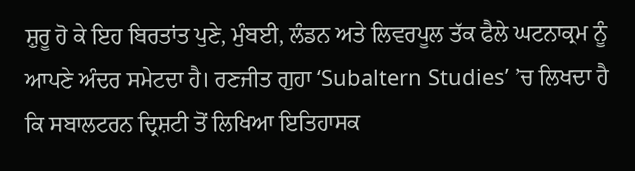ਸ਼ੁਰੂ ਹੋ ਕੇ ਇਹ ਬਿਰਤਾਂਤ ਪੁਣੇ, ਮੁੰਬਈ, ਲੰਡਨ ਅਤੇ ਲਿਵਰਪੂਲ ਤੱਕ ਫੈਲੇ ਘਟਨਾਕ੍ਰਮ ਨੂੰ ਆਪਣੇ ਅੰਦਰ ਸਮੇਟਦਾ ਹੈ। ਰਣਜੀਤ ਗੁਹਾ ‘Subaltern Studies’ ’ਚ ਲਿਖਦਾ ਹੈ ਕਿ ਸਬਾਲਟਰਨ ਦ੍ਰਿਸ਼ਟੀ ਤੋਂ ਲਿਖਿਆ ਇਤਿਹਾਸਕ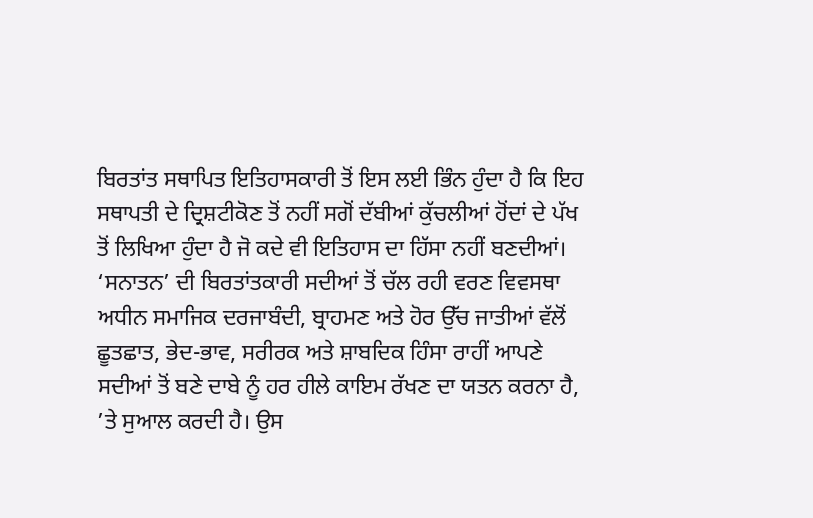ਬਿਰਤਾਂਤ ਸਥਾਪਿਤ ਇਤਿਹਾਸਕਾਰੀ ਤੋਂ ਇਸ ਲਈ ਭਿੰਨ ਹੁੰਦਾ ਹੈ ਕਿ ਇਹ ਸਥਾਪਤੀ ਦੇ ਦ੍ਰਿਸ਼ਟੀਕੋਣ ਤੋਂ ਨਹੀਂ ਸਗੋਂ ਦੱਬੀਆਂ ਕੁੱਚਲੀਆਂ ਹੋਂਦਾਂ ਦੇ ਪੱਖ ਤੋਂ ਲਿਖਿਆ ਹੁੰਦਾ ਹੈ ਜੋ ਕਦੇ ਵੀ ਇਤਿਹਾਸ ਦਾ ਹਿੱਸਾ ਨਹੀਂ ਬਣਦੀਆਂ। ‘ਸਨਾਤਨ’ ਦੀ ਬਿਰਤਾਂਤਕਾਰੀ ਸਦੀਆਂ ਤੋਂ ਚੱਲ ਰਹੀ ਵਰਣ ਵਿਵਸਥਾ ਅਧੀਨ ਸਮਾਜਿਕ ਦਰਜਾਬੰਦੀ, ਬ੍ਰਾਹਮਣ ਅਤੇ ਹੋਰ ਉੱਚ ਜਾਤੀਆਂ ਵੱਲੋਂ ਛੂਤਛਾਤ, ਭੇਦ-ਭਾਵ, ਸਰੀਰਕ ਅਤੇ ਸ਼ਾਬਦਿਕ ਹਿੰਸਾ ਰਾਹੀਂ ਆਪਣੇ ਸਦੀਆਂ ਤੋਂ ਬਣੇ ਦਾਬੇ ਨੂੰ ਹਰ ਹੀਲੇ ਕਾਇਮ ਰੱਖਣ ਦਾ ਯਤਨ ਕਰਨਾ ਹੈ, ’ਤੇ ਸੁਆਲ ਕਰਦੀ ਹੈ। ਉਸ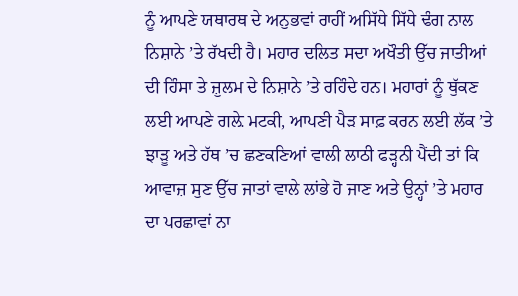ਨੂੰ ਆਪਣੇ ਯਥਾਰਥ ਦੇ ਅਨੁਭਵਾਂ ਰਾਹੀਂ ਅਸਿੱਧੇ ਸਿੱਧੇ ਢੰਗ ਨਾਲ ਨਿਸ਼ਾਨੇ ’ਤੇ ਰੱਖਦੀ ਹੈ। ਮਹਾਰ ਦਲਿਤ ਸਦਾ ਅਖੌਤੀ ਉੱਚ ਜਾਤੀਆਂ ਦੀ ਹਿੰਸਾ ਤੇ ਜ਼ੁਲਮ ਦੇ ਨਿਸ਼ਾਨੇ ’ਤੇ ਰਹਿੰਦੇ ਹਨ। ਮਹਾਰਾਂ ਨੂੰ ਥੁੱਕਣ ਲਈ ਆਪਣੇ ਗਲ਼ੇ ਮਟਕੀ, ਆਪਣੀ ਪੈੜ ਸਾਫ਼ ਕਰਨ ਲਈ ਲੱਕ ’ਤੇ ਝਾੜੂ ਅਤੇ ਹੱਥ ’ਚ ਛਣਕਣਿਆਂ ਵਾਲੀ ਲਾਠੀ ਫੜ੍ਹਨੀ ਪੈਂਦੀ ਤਾਂ ਕਿ ਆਵਾਜ਼ ਸੁਣ ਉੱਚ ਜਾਤਾਂ ਵਾਲੇ ਲਾਂਭੇ ਹੋ ਜਾਣ ਅਤੇ ਉਨ੍ਹਾਂ ’ਤੇ ਮਹਾਰ ਦਾ ਪਰਛਾਵਾਂ ਨਾ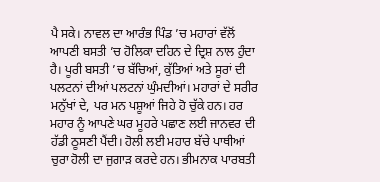ਪੈ ਸਕੇ। ਨਾਵਲ ਦਾ ਆਰੰਭ ਪਿੰਡ ’ਚ ਮਹਾਰਾਂ ਵੱਲੋਂ ਆਪਣੀ ਬਸਤੀ ’ਚ ਹੋਲਿਕਾ ਦਹਿਨ ਦੇ ਦ੍ਰਿਸ਼ ਨਾਲ ਹੁੰਦਾ ਹੈ। ਪੂਰੀ ਬਸਤੀ ’ਚ ਬੱਚਿਆਂ, ਕੁੱਤਿਆਂ ਅਤੇ ਸੂਰਾਂ ਦੀ ਪਲਟਨਾਂ ਦੀਆਂ ਪਲਟਨਾਂ ਘੁੰਮਦੀਆਂ। ਮਹਾਰਾਂ ਦੇ ਸਰੀਰ ਮਨੁੱਖਾਂ ਦੇ, ਪਰ ਮਨ ਪਸ਼ੂਆਂ ਜਿਹੇ ਹੋ ਚੁੱਕੇ ਹਨ। ਹਰ ਮਹਾਰ ਨੂੰ ਆਪਣੇ ਘਰ ਮੂਹਰੇ ਪਛਾਣ ਲਈ ਜਾਨਵਰ ਦੀ ਹੱਡੀ ਠੂਸਣੀ ਪੈਂਦੀ। ਹੋਲੀ ਲਈ ਮਹਾਰ ਬੱਚੇ ਪਾਥੀਆਂ ਚੁਰਾ ਹੋਲੀ ਦਾ ਜੁਗਾੜ ਕਰਦੇ ਹਨ। ਭੀਮਨਾਕ ਪਾਰਬਤੀ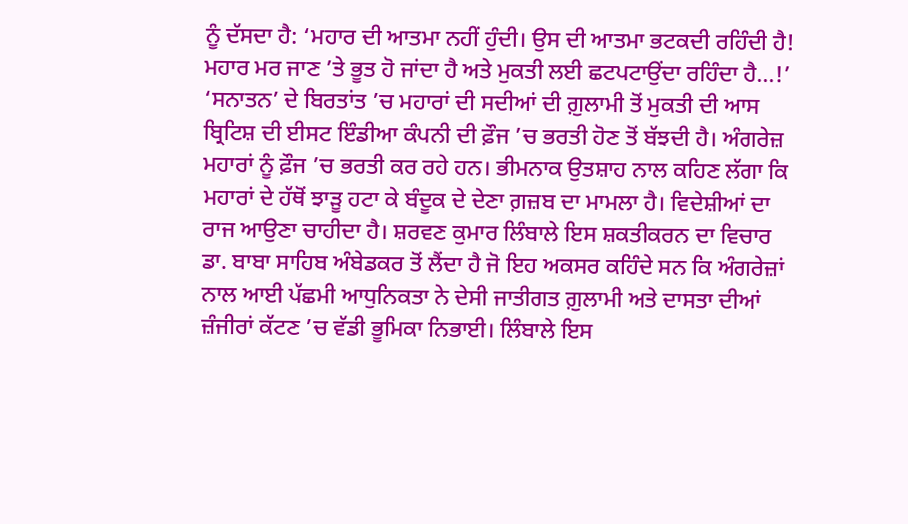ਨੂੰ ਦੱਸਦਾ ਹੈ: ‘ਮਹਾਰ ਦੀ ਆਤਮਾ ਨਹੀਂ ਹੁੰਦੀ। ਉਸ ਦੀ ਆਤਮਾ ਭਟਕਦੀ ਰਹਿੰਦੀ ਹੈ! ਮਹਾਰ ਮਰ ਜਾਣ ’ਤੇ ਭੂਤ ਹੋ ਜਾਂਦਾ ਹੈ ਅਤੇ ਮੁਕਤੀ ਲਈ ਛਟਪਟਾਉਂਦਾ ਰਹਿੰਦਾ ਹੈ…!’
‘ਸਨਾਤਨ’ ਦੇ ਬਿਰਤਾਂਤ ’ਚ ਮਹਾਰਾਂ ਦੀ ਸਦੀਆਂ ਦੀ ਗ਼ੁਲਾਮੀ ਤੋਂ ਮੁਕਤੀ ਦੀ ਆਸ ਬ੍ਰਿਟਿਸ਼ ਦੀ ਈਸਟ ਇੰਡੀਆ ਕੰਪਨੀ ਦੀ ਫ਼ੌਜ ’ਚ ਭਰਤੀ ਹੋਣ ਤੋਂ ਬੱਝਦੀ ਹੈ। ਅੰਗਰੇਜ਼ ਮਹਾਰਾਂ ਨੂੰ ਫ਼ੌਜ ’ਚ ਭਰਤੀ ਕਰ ਰਹੇ ਹਨ। ਭੀਮਨਾਕ ਉਤਸ਼ਾਹ ਨਾਲ ਕਹਿਣ ਲੱਗਾ ਕਿ ਮਹਾਰਾਂ ਦੇ ਹੱਥੋਂ ਝਾੜੂ ਹਟਾ ਕੇ ਬੰਦੂਕ ਦੇ ਦੇਣਾ ਗ਼ਜ਼ਬ ਦਾ ਮਾਮਲਾ ਹੈ। ਵਿਦੇਸ਼ੀਆਂ ਦਾ ਰਾਜ ਆਉਣਾ ਚਾਹੀਦਾ ਹੈ। ਸ਼ਰਵਣ ਕੁਮਾਰ ਲਿੰਬਾਲੇ ਇਸ ਸ਼ਕਤੀਕਰਨ ਦਾ ਵਿਚਾਰ ਡਾ. ਬਾਬਾ ਸਾਹਿਬ ਅੰਬੇਡਕਰ ਤੋਂ ਲੈਂਦਾ ਹੈ ਜੋ ਇਹ ਅਕਸਰ ਕਹਿੰਦੇ ਸਨ ਕਿ ਅੰਗਰੇਜ਼ਾਂ ਨਾਲ ਆਈ ਪੱਛਮੀ ਆਧੁਨਿਕਤਾ ਨੇ ਦੇਸੀ ਜਾਤੀਗਤ ਗ਼ੁਲਾਮੀ ਅਤੇ ਦਾਸਤਾ ਦੀਆਂ ਜ਼ੰਜੀਰਾਂ ਕੱਟਣ ’ਚ ਵੱਡੀ ਭੂਮਿਕਾ ਨਿਭਾਈ। ਲਿੰਬਾਲੇ ਇਸ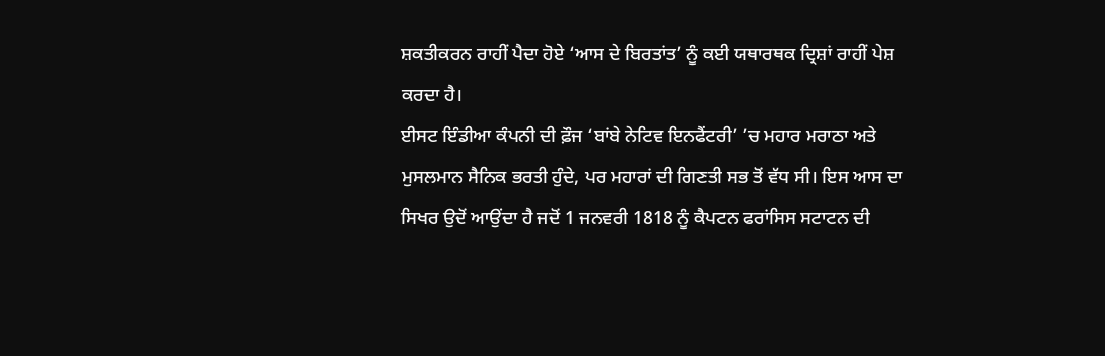ਸ਼ਕਤੀਕਰਨ ਰਾਹੀਂ ਪੈਦਾ ਹੋਏ ‘ਆਸ ਦੇ ਬਿਰਤਾਂਤ’ ਨੂੰ ਕਈ ਯਥਾਰਥਕ ਦ੍ਰਿਸ਼ਾਂ ਰਾਹੀਂ ਪੇਸ਼ ਕਰਦਾ ਹੈ।
ਈਸਟ ਇੰਡੀਆ ਕੰਪਨੀ ਦੀ ਫ਼ੌਜ ‘ਬਾਂਬੇ ਨੇਟਿਵ ਇਨਫੈਂਟਰੀ’ ’ਚ ਮਹਾਰ ਮਰਾਠਾ ਅਤੇ ਮੁਸਲਮਾਨ ਸੈਨਿਕ ਭਰਤੀ ਹੁੰਦੇ, ਪਰ ਮਹਾਰਾਂ ਦੀ ਗਿਣਤੀ ਸਭ ਤੋਂ ਵੱਧ ਸੀ। ਇਸ ਆਸ ਦਾ ਸਿਖਰ ਉਦੋਂ ਆਉਂਦਾ ਹੈ ਜਦੋਂ 1 ਜਨਵਰੀ 1818 ਨੂੰ ਕੈਪਟਨ ਫਰਾਂਸਿਸ ਸਟਾਟਨ ਦੀ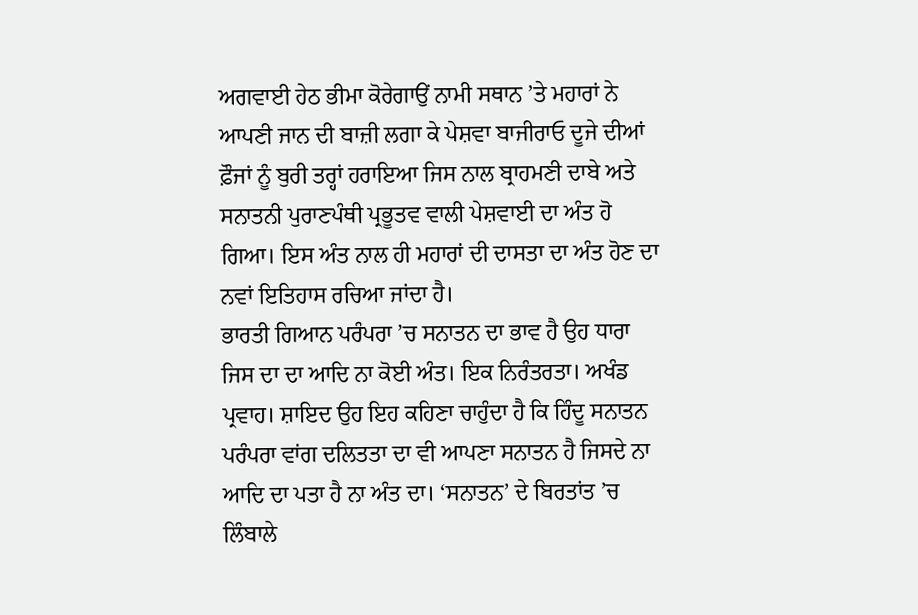ਅਗਵਾਈ ਹੇਠ ਭੀਮਾ ਕੋਰੇਗਾਉਂ ਨਾਮੀ ਸਥਾਨ ’ਤੇ ਮਹਾਰਾਂ ਨੇ ਆਪਣੀ ਜਾਨ ਦੀ ਬਾਜ਼ੀ ਲਗਾ ਕੇ ਪੇਸ਼ਵਾ ਬਾਜੀਰਾਓ ਦੂਜੇ ਦੀਆਂ ਫ਼ੌਜਾਂ ਨੂੰ ਬੁਰੀ ਤਰ੍ਹਾਂ ਹਰਾਇਆ ਜਿਸ ਨਾਲ ਬ੍ਰਾਹਮਣੀ ਦਾਬੇ ਅਤੇ ਸਨਾਤਨੀ ਪੁਰਾਣਪੰਥੀ ਪ੍ਰਭੂਤਵ ਵਾਲੀ ਪੇਸ਼ਵਾਈ ਦਾ ਅੰਤ ਹੋ ਗਿਆ। ਇਸ ਅੰਤ ਨਾਲ ਹੀ ਮਹਾਰਾਂ ਦੀ ਦਾਸਤਾ ਦਾ ਅੰਤ ਹੋਣ ਦਾ ਨਵਾਂ ਇਤਿਹਾਸ ਰਚਿਆ ਜਾਂਦਾ ਹੈ।
ਭਾਰਤੀ ਗਿਆਨ ਪਰੰਪਰਾ ’ਚ ਸਨਾਤਨ ਦਾ ਭਾਵ ਹੈ ਉਹ ਧਾਰਾ ਜਿਸ ਦਾ ਦਾ ਆਦਿ ਨਾ ਕੋਈ ਅੰਤ। ਇਕ ਨਿਰੰਤਰਤਾ। ਅਖੰਡ ਪ੍ਰਵਾਹ। ਸ਼ਾਇਦ ਉਹ ਇਹ ਕਹਿਣਾ ਚਾਹੁੰਦਾ ਹੈ ਕਿ ਹਿੰਦੂ ਸਨਾਤਨ ਪਰੰਪਰਾ ਵਾਂਗ ਦਲਿਤਤਾ ਦਾ ਵੀ ਆਪਣਾ ਸਨਾਤਨ ਹੈ ਜਿਸਦੇ ਨਾ ਆਦਿ ਦਾ ਪਤਾ ਹੈ ਨਾ ਅੰਤ ਦਾ। ‘ਸਨਾਤਨ’ ਦੇ ਬਿਰਤਾਂਤ ’ਚ ਲਿੰਬਾਲੇ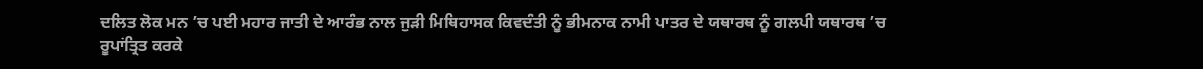ਦਲਿਤ ਲੋਕ ਮਨ ’ਚ ਪਈ ਮਹਾਰ ਜਾਤੀ ਦੇ ਆਰੰਭ ਨਾਲ ਜੁੜੀ ਮਿਥਿਹਾਸਕ ਕਿਵਦੰਤੀ ਨੂੰ ਭੀਮਨਾਕ ਨਾਮੀ ਪਾਤਰ ਦੇ ਯਥਾਰਥ ਨੂੰ ਗਲਪੀ ਯਥਾਰਥ ’ਚ ਰੂਪਾਂਤ੍ਰਿਤ ਕਰਕੇ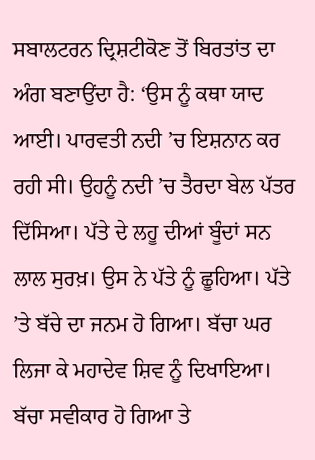ਸਬਾਲਟਰਨ ਦ੍ਰਿਸ਼ਟੀਕੋਣ ਤੋਂ ਬਿਰਤਾਂਤ ਦਾ ਅੰਗ ਬਣਾਉਂਦਾ ਹੈ: ‘ਉਸ ਨੂੰ ਕਥਾ ਯਾਦ ਆਈ। ਪਾਰਵਤੀ ਨਦੀ ’ਚ ਇਸ਼ਨਾਨ ਕਰ ਰਹੀ ਸੀ। ਉਹਨੂੰ ਨਦੀ ’ਚ ਤੈਰਦਾ ਬੇਲ ਪੱਤਰ ਦਿੱਸਿਆ। ਪੱਤੇ ਦੇ ਲਹੂ ਦੀਆਂ ਬੂੰਦਾਂ ਸਨ ਲਾਲ ਸੁਰਖ਼। ਉਸ ਨੇ ਪੱਤੇ ਨੂੰ ਛੂਹਿਆ। ਪੱਤੇ ’ਤੇ ਬੱਚੇ ਦਾ ਜਨਮ ਹੋ ਗਿਆ। ਬੱਚਾ ਘਰ ਲਿਜਾ ਕੇ ਮਹਾਦੇਵ ਸ਼ਿਵ ਨੂੰ ਦਿਖਾਇਆ। ਬੱਚਾ ਸਵੀਕਾਰ ਹੋ ਗਿਆ ਤੇ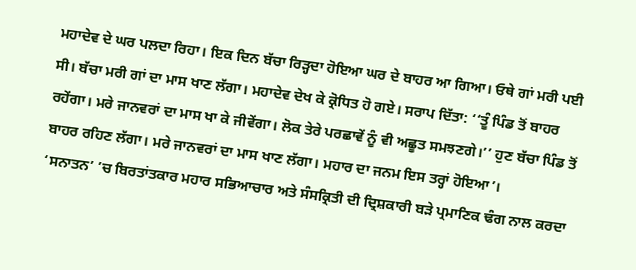ਮਹਾਦੇਵ ਦੇ ਘਰ ਪਲਦਾ ਰਿਹਾ। ਇਕ ਦਿਨ ਬੱਚਾ ਰਿੜ੍ਹਦਾ ਹੋਇਆ ਘਰ ਦੇ ਬਾਹਰ ਆ ਗਿਆ। ਓਥੇ ਗਾਂ ਮਰੀ ਪਈ ਸੀ। ਬੱਚਾ ਮਰੀ ਗਾਂ ਦਾ ਮਾਸ ਖਾਣ ਲੱਗਾ। ਮਹਾਦੇਵ ਦੇਖ ਕੇ ਕ੍ਰੋਧਿਤ ਹੋ ਗਏ। ਸਰਾਪ ਦਿੱਤਾ: ‘‘ਤੂੰ ਪਿੰਡ ਤੋਂ ਬਾਹਰ ਰਹੇਂਗਾ। ਮਰੇ ਜਾਨਵਰਾਂ ਦਾ ਮਾਸ ਖਾ ਕੇ ਜੀਵੇਂਗਾ। ਲੋਕ ਤੇਰੇ ਪਰਛਾਵੇਂ ਨੂੰ ਵੀ ਅਛੂਤ ਸਮਝਣਗੇ।’’ ਹੁਣ ਬੱਚਾ ਪਿੰਡ ਤੋਂ ਬਾਹਰ ਰਹਿਣ ਲੱਗਾ। ਮਰੇ ਜਾਨਵਰਾਂ ਦਾ ਮਾਸ ਖਾਣ ਲੱਗਾ। ਮਹਾਰ ਦਾ ਜਨਮ ਇਸ ਤਰ੍ਹਾਂ ਹੋਇਆ’।
‘ਸਨਾਤਨ’ ’ਚ ਬਿਰਤਾਂਤਕਾਰ ਮਹਾਰ ਸਭਿਆਚਾਰ ਅਤੇ ਸੰਸਕ੍ਰਿਤੀ ਦੀ ਦ੍ਰਿਸ਼ਕਾਰੀ ਬੜੇ ਪ੍ਰਮਾਣਿਕ ਢੰਗ ਨਾਲ ਕਰਦਾ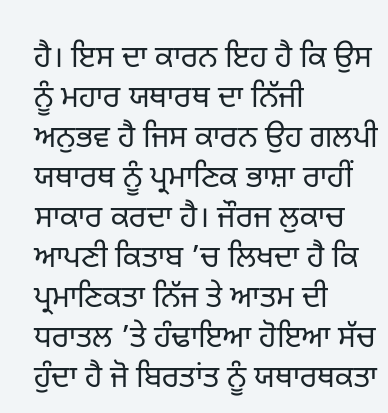ਹੈ। ਇਸ ਦਾ ਕਾਰਨ ਇਹ ਹੈ ਕਿ ਉਸ ਨੂੰ ਮਹਾਰ ਯਥਾਰਥ ਦਾ ਨਿੱਜੀ ਅਨੁਭਵ ਹੈ ਜਿਸ ਕਾਰਨ ਉਹ ਗਲਪੀ ਯਥਾਰਥ ਨੂੰ ਪ੍ਰਮਾਣਿਕ ਭਾਸ਼ਾ ਰਾਹੀਂ ਸਾਕਾਰ ਕਰਦਾ ਹੈ। ਜੌਰਜ ਲੁਕਾਚ ਆਪਣੀ ਕਿਤਾਬ ’ਚ ਲਿਖਦਾ ਹੈ ਕਿ ਪ੍ਰਮਾਣਿਕਤਾ ਨਿੱਜ ਤੇ ਆਤਮ ਦੀ ਧਰਾਤਲ ’ਤੇ ਹੰਢਾਇਆ ਹੋਇਆ ਸੱਚ ਹੁੰਦਾ ਹੈ ਜੋ ਬਿਰਤਾਂਤ ਨੂੰ ਯਥਾਰਥਕਤਾ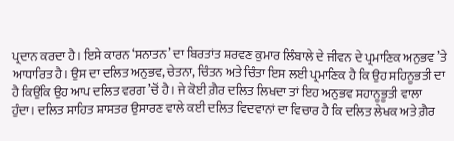ਪ੍ਰਦਾਨ ਕਰਦਾ ਹੈ। ਇਸੇ ਕਾਰਨ ‘ਸਨਾਤਨ’ ਦਾ ਬਿਰਤਾਂਤ ਸ਼ਰਵਣ ਕੁਮਾਰ ਲਿੰਬਾਲੇ ਦੇ ਜੀਵਨ ਦੇ ਪ੍ਰਮਾਣਿਕ ਅਨੁਭਵ ’ਤੇ ਆਧਾਰਿਤ ਹੈ। ਉਸ ਦਾ ਦਲਿਤ ਅਨੁਭਵ, ਚੇਤਨਾ, ਚਿੰਤਨ ਅਤੇ ਚਿੰਤਾ ਇਸ ਲਈ ਪ੍ਰਮਾਣਿਕ ਹੈ ਕਿ ਉਹ ਸਹਿਨੂਭਤੀ ਦਾ ਹੈ ਕਿਉਂਕਿ ਉਹ ਆਪ ਦਲਿਤ ਵਰਗ ’ਚੋਂ ਹੈ। ਜੇ ਕੋਈ ਗ਼ੈਰ ਦਲਿਤ ਲਿਖਦਾ ਤਾਂ ਇਹ ਅਨੁਭਵ ਸਹਾਨੂਭੂਤੀ ਵਾਲਾ ਹੁੰਦਾ। ਦਲਿਤ ਸਾਹਿਤ ਸ਼ਾਸਤਰ ਉਸਾਰਣ ਵਾਲੇ ਕਈ ਦਲਿਤ ਵਿਦਵਾਨਾਂ ਦਾ ਵਿਚਾਰ ਹੈ ਕਿ ਦਲਿਤ ਲੇਖਕ ਅਤੇ ਗ਼ੈਰ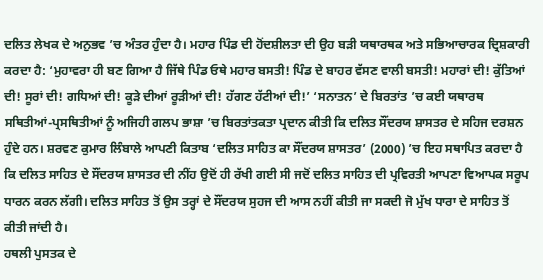ਦਲਿਤ ਲੇਖਕ ਦੇ ਅਨੁਭਵ ’ਚ ਅੰਤਰ ਹੁੰਦਾ ਹੈ। ਮਹਾਰ ਪਿੰਡ ਦੀ ਹੋਂਦਸ਼ੀਲਤਾ ਦੀ ਉਹ ਬੜੀ ਯਥਾਰਥਕ ਅਤੇ ਸਭਿਆਚਾਰਕ ਦ੍ਰਿਸ਼ਕਾਰੀ ਕਰਦਾ ਹੈ: ‘ਮੁਹਾਵਰਾ ਹੀ ਬਣ ਗਿਆ ਹੈ ਜਿੱਥੇ ਪਿੰਡ ਓਥੇ ਮਹਾਰ ਬਸਤੀ! ਪਿੰਡ ਦੇ ਬਾਹਰ ਵੱਸਣ ਵਾਲੀ ਬਸਤੀ! ਮਹਾਰਾਂ ਦੀ! ਕੁੱਤਿਆਂ ਦੀ! ਸੂਰਾਂ ਦੀ! ਗਧਿਆਂ ਦੀ! ਕੂੜੇ ਦੀਆਂ ਰੂੜੀਆਂ ਦੀ! ਹੱਗਣ ਹੱਟੀਆਂ ਦੀ!’ ‘ਸਨਾਤਨ’ ਦੇ ਬਿਰਤਾਂਤ ’ਚ ਕਈ ਯਥਾਰਥ ਸਥਿਤੀਆਂ-ਪ੍ਰਸਥਿਤੀਆਂ ਨੂੰ ਅਜਿਹੀ ਗਲਪ ਭਾਸ਼ਾ ’ਚ ਬਿਰਤਾਂਤਕਤਾ ਪ੍ਰਦਾਨ ਕੀਤੀ ਕਿ ਦਲਿਤ ਸੌਂਦਰਯ ਸ਼ਾਸਤਰ ਦੇ ਸਹਿਜ ਦਰਸ਼ਨ ਹੁੰਦੇ ਹਨ। ਸ਼ਰਵਣ ਕੁਮਾਰ ਲਿੰਬਾਲੇ ਆਪਣੀ ਕਿਤਾਬ ‘ਦਲਿਤ ਸਾਹਿਤ ਕਾ ਸੌਂਦਰਯ ਸ਼ਾਸਤਰ’ (2000) ’ਚ ਇਹ ਸਥਾਪਿਤ ਕਰਦਾ ਹੈ ਕਿ ਦਲਿਤ ਸਾਹਿਤ ਦੇ ਸੌਂਦਰਯ ਸ਼ਾਸਤਰ ਦੀ ਨੀਂਹ ਉਦੋਂ ਹੀ ਰੱਖੀ ਗਈ ਸੀ ਜਦੋਂ ਦਲਿਤ ਸਾਹਿਤ ਦੀ ਪ੍ਰਵਿਰਤੀ ਆਪਣਾ ਵਿਆਪਕ ਸਰੂਪ ਧਾਰਨ ਕਰਨ ਲੱਗੀ। ਦਲਿਤ ਸਾਹਿਤ ਤੋਂ ਉਸ ਤਰ੍ਹਾਂ ਦੇ ਸੌਂਦਰਯ ਸੁਹਜ ਦੀ ਆਸ ਨਹੀਂ ਕੀਤੀ ਜਾ ਸਕਦੀ ਜੋ ਮੁੱਖ ਧਾਰਾ ਦੇ ਸਾਹਿਤ ਤੋਂ ਕੀਤੀ ਜਾਂਦੀ ਹੈ।
ਹਥਲੀ ਪੁਸਤਕ ਦੇ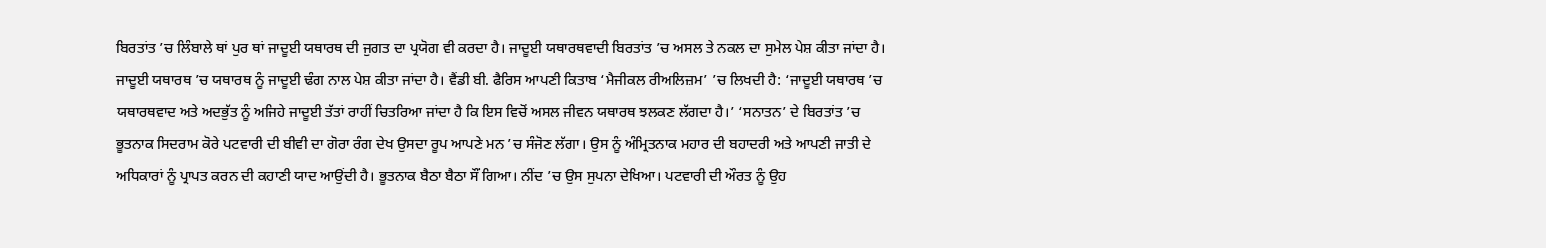ਬਿਰਤਾਂਤ ’ਚ ਲਿੰਬਾਲੇ ਥਾਂ ਪੁਰ ਥਾਂ ਜਾਦੂਈ ਯਥਾਰਥ ਦੀ ਜੁਗਤ ਦਾ ਪ੍ਰਯੋਗ ਵੀ ਕਰਦਾ ਹੈ। ਜਾਦੂਈ ਯਥਾਰਥਵਾਦੀ ਬਿਰਤਾਂਤ ’ਚ ਅਸਲ ਤੇ ਨਕਲ ਦਾ ਸੁਮੇਲ ਪੇਸ਼ ਕੀਤਾ ਜਾਂਦਾ ਹੈ। ਜਾਦੂਈ ਯਥਾਰਥ ’ਚ ਯਥਾਰਥ ਨੂੰ ਜਾਦੂਈ ਢੰਗ ਨਾਲ ਪੇਸ਼ ਕੀਤਾ ਜਾਂਦਾ ਹੈ। ਵੈਂਡੀ ਬੀ. ਫੈਰਿਸ ਆਪਣੀ ਕਿਤਾਬ ‘ਮੈਜੀਕਲ ਰੀਅਲਿਜ਼ਮ’ ’ਚ ਲਿਖਦੀ ਹੈ: ‘ਜਾਦੂਈ ਯਥਾਰਥ ’ਚ ਯਥਾਰਥਵਾਦ ਅਤੇ ਅਦਭੁੱਤ ਨੂੰ ਅਜਿਹੇ ਜਾਦੂਈ ਤੱਤਾਂ ਰਾਹੀਂ ਚਿਤਰਿਆ ਜਾਂਦਾ ਹੈ ਕਿ ਇਸ ਵਿਚੋਂ ਅਸਲ ਜੀਵਨ ਯਥਾਰਥ ਝਲਕਣ ਲੱਗਦਾ ਹੈ।’ ‘ਸਨਾਤਨ’ ਦੇ ਬਿਰਤਾਂਤ ’ਚ ਭੂਤਨਾਕ ਸਿਦਰਾਮ ਕੋਰੇ ਪਟਵਾਰੀ ਦੀ ਬੀਵੀ ਦਾ ਗੋਰਾ ਰੰਗ ਦੇਖ ਉਸਦਾ ਰੂਪ ਆਪਣੇ ਮਨ ’ਚ ਸੰਜੋਣ ਲੱਗਾ। ਉਸ ਨੂੰ ਅੰਮ੍ਰਿਤਨਾਕ ਮਹਾਰ ਦੀ ਬਹਾਦਰੀ ਅਤੇ ਆਪਣੀ ਜਾਤੀ ਦੇ ਅਧਿਕਾਰਾਂ ਨੂੰ ਪ੍ਰਾਪਤ ਕਰਨ ਦੀ ਕਹਾਣੀ ਯਾਦ ਆਉਂਦੀ ਹੈ। ਭੂਤਨਾਕ ਬੈਠਾ ਬੈਠਾ ਸੌਂ ਗਿਆ। ਨੀਂਦ ’ਚ ਉਸ ਸੁਪਨਾ ਦੇਖਿਆ। ਪਟਵਾਰੀ ਦੀ ਔਰਤ ਨੂੰ ਉਹ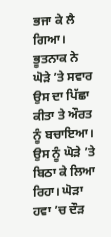ਭਜਾ ਕੇ ਲੈ ਗਿਆ। ਭੂਤਨਾਕ ਨੇ ਘੋੜੇ ’ਤੇ ਸਵਾਰ ਉਸ ਦਾ ਪਿੱਛਾ ਕੀਤਾ ਤੇ ਔਰਤ ਨੂੰ ਬਚਾਇਆ। ਉਸ ਨੂੰ ਘੋੜੇ ’ਤੇ ਬਿਠਾ ਕੇ ਲਿਆ ਰਿਹਾ। ਘੋੜਾ ਹਵਾ ’ਚ ਦੌੜ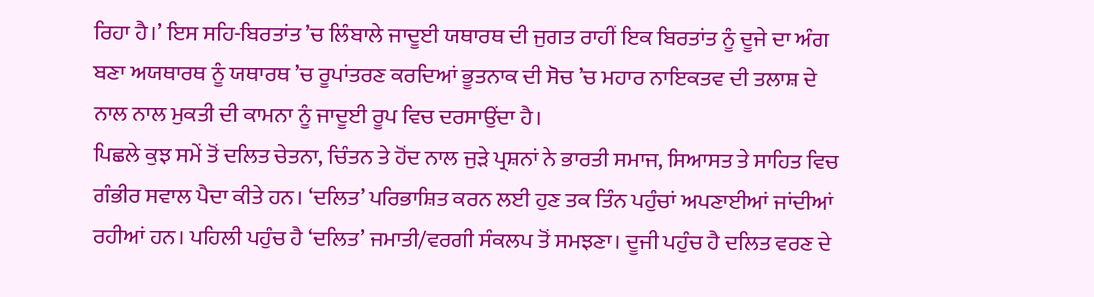ਰਿਹਾ ਹੈ।’ ਇਸ ਸਹਿ-ਬਿਰਤਾਂਤ ’ਚ ਲਿੰਬਾਲੇ ਜਾਦੂਈ ਯਥਾਰਥ ਦੀ ਜੁਗਤ ਰਾਹੀਂ ਇਕ ਬਿਰਤਾਂਤ ਨੂੰ ਦੂਜੇ ਦਾ ਅੰਗ ਬਣਾ ਅਯਥਾਰਥ ਨੂੰ ਯਥਾਰਥ ’ਚ ਰੂਪਾਂਤਰਣ ਕਰਦਿਆਂ ਭੂਤਨਾਕ ਦੀ ਸੋਚ ’ਚ ਮਹਾਰ ਨਾਇਕਤਵ ਦੀ ਤਲਾਸ਼ ਦੇ ਨਾਲ ਨਾਲ ਮੁਕਤੀ ਦੀ ਕਾਮਨਾ ਨੂੰ ਜਾਦੂਈ ਰੂਪ ਵਿਚ ਦਰਸਾਉਂਦਾ ਹੈ।
ਪਿਛਲੇ ਕੁਝ ਸਮੇਂ ਤੋਂ ਦਲਿਤ ਚੇਤਨਾ, ਚਿੰਤਨ ਤੇ ਹੋਂਦ ਨਾਲ ਜੁੜੇ ਪ੍ਰਸ਼ਨਾਂ ਨੇ ਭਾਰਤੀ ਸਮਾਜ, ਸਿਆਸਤ ਤੇ ਸਾਹਿਤ ਵਿਚ ਗੰਭੀਰ ਸਵਾਲ ਪੈਦਾ ਕੀਤੇ ਹਨ। ‘ਦਲਿਤ’ ਪਰਿਭਾਸ਼ਿਤ ਕਰਨ ਲਈ ਹੁਣ ਤਕ ਤਿੰਨ ਪਹੁੰਚਾਂ ਅਪਣਾਈਆਂ ਜਾਂਦੀਆਂ ਰਹੀਆਂ ਹਨ। ਪਹਿਲੀ ਪਹੁੰਚ ਹੈ ‘ਦਲਿਤ’ ਜਮਾਤੀ/ਵਰਗੀ ਸੰਕਲਪ ਤੋਂ ਸਮਝਣਾ। ਦੂਜੀ ਪਹੁੰਚ ਹੈ ਦਲਿਤ ਵਰਣ ਦੇ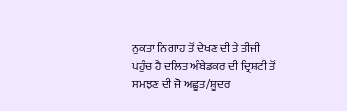ਨੁਕਤਾ ਨਿਗਾਹ ਤੋਂ ਦੇਖਣ ਦੀ ਤੇ ਤੀਜੀ ਪਹੁੰਚ ਹੈ ਦਲਿਤ ਅੰਬੇਡਕਰ ਦੀ ਦ੍ਰਿਸ਼ਟੀ ਤੋਂ ਸਮਝਣ ਦੀ ਜੋ ਅਛੂਤ/ਸ਼ੂਦਰ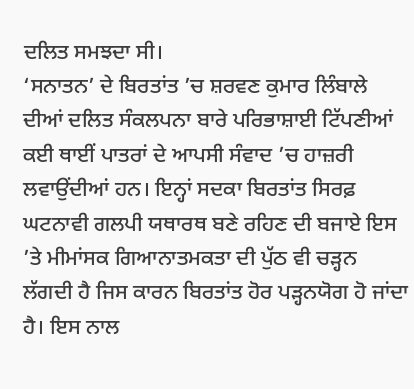ਦਲਿਤ ਸਮਝਦਾ ਸੀ।
‘ਸਨਾਤਨ’ ਦੇ ਬਿਰਤਾਂਤ ’ਚ ਸ਼ਰਵਣ ਕੁਮਾਰ ਲਿੰਬਾਲੇ ਦੀਆਂ ਦਲਿਤ ਸੰਕਲਪਨਾ ਬਾਰੇ ਪਰਿਭਾਸ਼ਾਈ ਟਿੱਪਣੀਆਂ ਕਈ ਥਾਈਂ ਪਾਤਰਾਂ ਦੇ ਆਪਸੀ ਸੰਵਾਦ ’ਚ ਹਾਜ਼ਰੀ ਲਵਾਉਂਦੀਆਂ ਹਨ। ਇਨ੍ਹਾਂ ਸਦਕਾ ਬਿਰਤਾਂਤ ਸਿਰਫ਼ ਘਟਨਾਵੀ ਗਲਪੀ ਯਥਾਰਥ ਬਣੇ ਰਹਿਣ ਦੀ ਬਜਾਏ ਇਸ ’ਤੇ ਮੀਮਾਂਸਕ ਗਿਆਨਾਤਮਕਤਾ ਦੀ ਪੁੱਠ ਵੀ ਚੜ੍ਹਨ ਲੱਗਦੀ ਹੈ ਜਿਸ ਕਾਰਨ ਬਿਰਤਾਂਤ ਹੋਰ ਪੜ੍ਹਨਯੋਗ ਹੋ ਜਾਂਦਾ ਹੈ। ਇਸ ਨਾਲ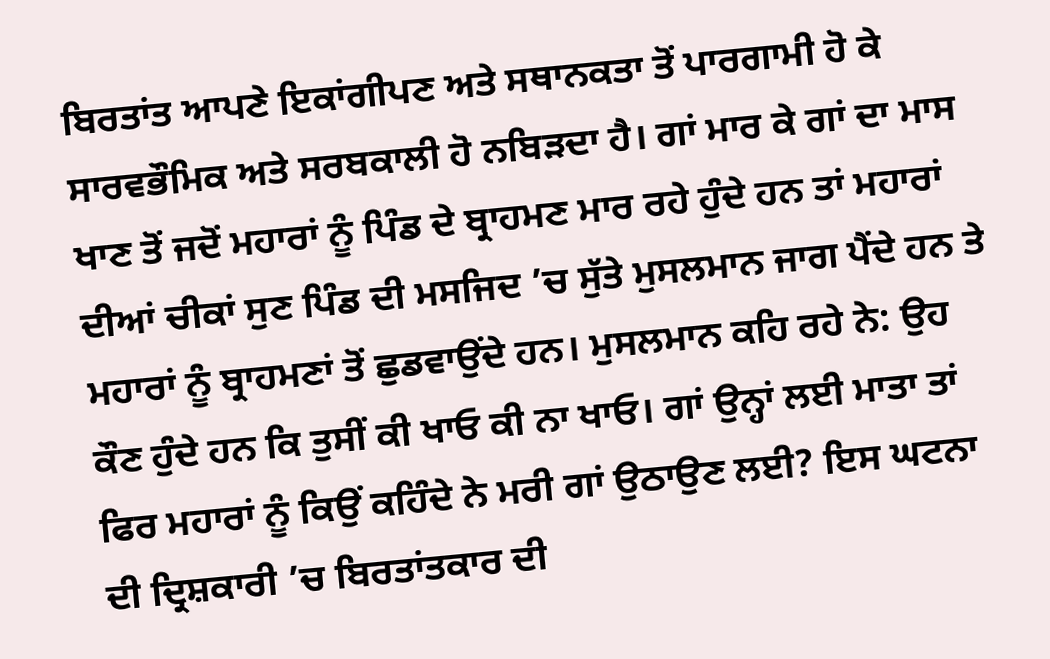ਬਿਰਤਾਂਤ ਆਪਣੇ ਇਕਾਂਗੀਪਣ ਅਤੇ ਸਥਾਨਕਤਾ ਤੋਂ ਪਾਰਗਾਮੀ ਹੋ ਕੇ ਸਾਰਵਭੌਮਿਕ ਅਤੇ ਸਰਬਕਾਲੀ ਹੋ ਨਬਿੜਦਾ ਹੈ। ਗਾਂ ਮਾਰ ਕੇ ਗਾਂ ਦਾ ਮਾਸ ਖਾਣ ਤੋਂ ਜਦੋਂ ਮਹਾਰਾਂ ਨੂੰ ਪਿੰਡ ਦੇ ਬ੍ਰਾਹਮਣ ਮਾਰ ਰਹੇ ਹੁੰਦੇ ਹਨ ਤਾਂ ਮਹਾਰਾਂ ਦੀਆਂ ਚੀਕਾਂ ਸੁਣ ਪਿੰਡ ਦੀ ਮਸਜਿਦ ’ਚ ਸੁੱਤੇ ਮੁਸਲਮਾਨ ਜਾਗ ਪੈਂਦੇ ਹਨ ਤੇ ਮਹਾਰਾਂ ਨੂੰ ਬ੍ਰਾਹਮਣਾਂ ਤੋਂ ਛੁਡਵਾਉਂਦੇ ਹਨ। ਮੁਸਲਮਾਨ ਕਹਿ ਰਹੇ ਨੇ: ਉਹ ਕੌਣ ਹੁੰਦੇ ਹਨ ਕਿ ਤੁਸੀਂ ਕੀ ਖਾਓ ਕੀ ਨਾ ਖਾਓ। ਗਾਂ ਉਨ੍ਹਾਂ ਲਈ ਮਾਤਾ ਤਾਂ ਫਿਰ ਮਹਾਰਾਂ ਨੂੰ ਕਿਉਂ ਕਹਿੰਦੇ ਨੇ ਮਰੀ ਗਾਂ ਉਠਾਉਣ ਲਈ? ਇਸ ਘਟਨਾ ਦੀ ਦ੍ਰਿਸ਼ਕਾਰੀ ’ਚ ਬਿਰਤਾਂਤਕਾਰ ਦੀ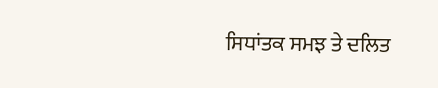ਸਿਧਾਂਤਕ ਸਮਝ ਤੇ ਦਲਿਤ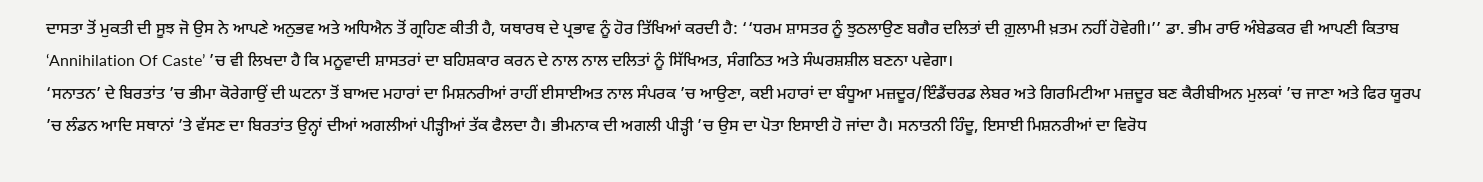ਦਾਸਤਾ ਤੋਂ ਮੁਕਤੀ ਦੀ ਸੂਝ ਜੋ ਉਸ ਨੇ ਆਪਣੇ ਅਨੁਭਵ ਅਤੇ ਅਧਿਐਨ ਤੋਂ ਗ੍ਰਹਿਣ ਕੀਤੀ ਹੈ, ਯਥਾਰਥ ਦੇ ਪ੍ਰਭਾਵ ਨੂੰ ਹੋਰ ਤਿੱਖਿਆਂ ਕਰਦੀ ਹੈ: ‘‘ਧਰਮ ਸ਼ਾਸਤਰ ਨੂੰ ਝੁਠਲਾਉਣ ਬਗੈਰ ਦਲਿਤਾਂ ਦੀ ਗ਼ੁਲਾਮੀ ਖ਼ਤਮ ਨਹੀਂ ਹੋਵੇਗੀ।’’ ਡਾ. ਭੀਮ ਰਾਓ ਅੰਬੇਡਕਰ ਵੀ ਆਪਣੀ ਕਿਤਾਬ ‘Annihilation Of Caste’ ’ਚ ਵੀ ਲਿਖਦਾ ਹੈ ਕਿ ਮਨੂਵਾਦੀ ਸ਼ਾਸਤਰਾਂ ਦਾ ਬਹਿਸ਼ਕਾਰ ਕਰਨ ਦੇ ਨਾਲ ਨਾਲ ਦਲਿਤਾਂ ਨੂੰ ਸਿੱਖਿਅਤ, ਸੰਗਠਿਤ ਅਤੇ ਸੰਘਰਸ਼ਸ਼ੀਲ ਬਣਨਾ ਪਵੇਗਾ।
‘ਸਨਾਤਨ’ ਦੇ ਬਿਰਤਾਂਤ ’ਚ ਭੀਮਾ ਕੋਰੇਗਾਉਂ ਦੀ ਘਟਨਾ ਤੋਂ ਬਾਅਦ ਮਹਾਰਾਂ ਦਾ ਮਿਸ਼ਨਰੀਆਂ ਰਾਹੀਂ ਈਸਾਈਅਤ ਨਾਲ ਸੰਪਰਕ ’ਚ ਆਉਣਾ, ਕਈ ਮਹਾਰਾਂ ਦਾ ਬੰਧੂਆ ਮਜ਼ਦੂਰ/ਇੰਡੈਂਚਰਡ ਲੇਬਰ ਅਤੇ ਗਿਰਮਿਟੀਆ ਮਜ਼ਦੂਰ ਬਣ ਕੈਰੀਬੀਅਨ ਮੁਲਕਾਂ ’ਚ ਜਾਣਾ ਅਤੇ ਫਿਰ ਯੂਰਪ ’ਚ ਲੰਡਨ ਆਦਿ ਸਥਾਨਾਂ ’ਤੇ ਵੱਸਣ ਦਾ ਬਿਰਤਾਂਤ ਉਨ੍ਹਾਂ ਦੀਆਂ ਅਗਲੀਆਂ ਪੀੜ੍ਹੀਆਂ ਤੱਕ ਫੈਲਦਾ ਹੈ। ਭੀਮਨਾਕ ਦੀ ਅਗਲੀ ਪੀੜ੍ਹੀ ’ਚ ਉਸ ਦਾ ਪੋਤਾ ਇਸਾਈ ਹੋ ਜਾਂਦਾ ਹੈ। ਸਨਾਤਨੀ ਹਿੰਦੂ, ਇਸਾਈ ਮਿਸ਼ਨਰੀਆਂ ਦਾ ਵਿਰੋਧ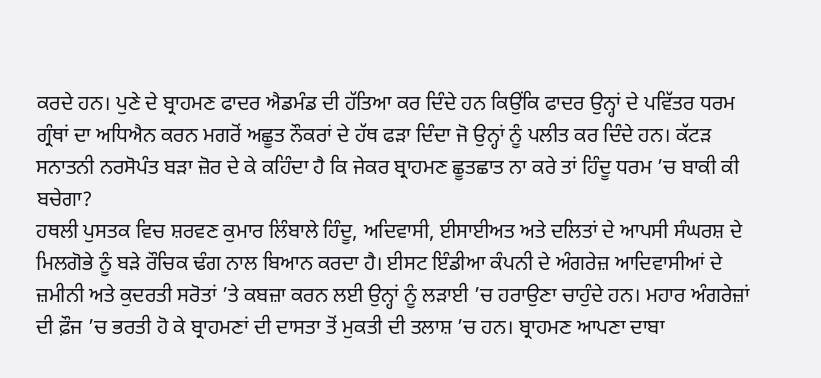ਕਰਦੇ ਹਨ। ਪੁਣੇ ਦੇ ਬ੍ਰਾਹਮਣ ਫਾਦਰ ਐਡਮੰਡ ਦੀ ਹੱਤਿਆ ਕਰ ਦਿੰਦੇ ਹਨ ਕਿਉਂਕਿ ਫਾਦਰ ਉਨ੍ਹਾਂ ਦੇ ਪਵਿੱਤਰ ਧਰਮ ਗ੍ਰੰਥਾਂ ਦਾ ਅਧਿਐਨ ਕਰਨ ਮਗਰੋਂ ਅਛੂਤ ਨੌਕਰਾਂ ਦੇ ਹੱਥ ਫੜਾ ਦਿੰਦਾ ਜੋ ਉਨ੍ਹਾਂ ਨੂੰ ਪਲੀਤ ਕਰ ਦਿੰਦੇ ਹਨ। ਕੱਟੜ ਸਨਾਤਨੀ ਨਰਸੋਪੰਤ ਬੜਾ ਜ਼ੋਰ ਦੇ ਕੇ ਕਹਿੰਦਾ ਹੈ ਕਿ ਜੇਕਰ ਬ੍ਰਾਹਮਣ ਛੂਤਛਾਤ ਨਾ ਕਰੇ ਤਾਂ ਹਿੰਦੂ ਧਰਮ ’ਚ ਬਾਕੀ ਕੀ ਬਚੇਗਾ?
ਹਥਲੀ ਪੁਸਤਕ ਵਿਚ ਸ਼ਰਵਣ ਕੁਮਾਰ ਲਿੰਬਾਲੇ ਹਿੰਦੂ, ਅਦਿਵਾਸੀ, ਈਸਾਈਅਤ ਅਤੇ ਦਲਿਤਾਂ ਦੇ ਆਪਸੀ ਸੰਘਰਸ਼ ਦੇ ਮਿਲਗੋਭੇ ਨੂੰ ਬੜੇ ਰੌਚਿਕ ਢੰਗ ਨਾਲ ਬਿਆਨ ਕਰਦਾ ਹੈ। ਈਸਟ ਇੰਡੀਆ ਕੰਪਨੀ ਦੇ ਅੰਗਰੇਜ਼ ਆਦਿਵਾਸੀਆਂ ਦੇ ਜ਼ਮੀਨੀ ਅਤੇ ਕੁਦਰਤੀ ਸਰੋਤਾਂ ’ਤੇ ਕਬਜ਼ਾ ਕਰਨ ਲਈ ਉਨ੍ਹਾਂ ਨੂੰ ਲੜਾਈ ’ਚ ਹਰਾਉਣਾ ਚਾਹੁੰਦੇ ਹਨ। ਮਹਾਰ ਅੰਗਰੇਜ਼ਾਂ ਦੀ ਫ਼ੌਜ ’ਚ ਭਰਤੀ ਹੋ ਕੇ ਬ੍ਰਾਹਮਣਾਂ ਦੀ ਦਾਸਤਾ ਤੋਂ ਮੁਕਤੀ ਦੀ ਤਲਾਸ਼ ’ਚ ਹਨ। ਬ੍ਰਾਹਮਣ ਆਪਣਾ ਦਾਬਾ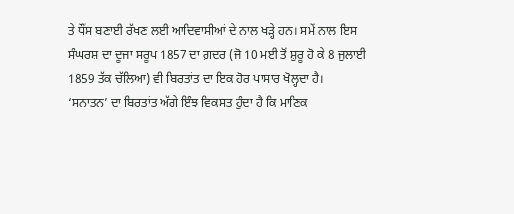ਤੇ ਧੌਂਸ ਬਣਾਈ ਰੱਖਣ ਲਈ ਆਦਿਵਾਸੀਆਂ ਦੇ ਨਾਲ ਖੜ੍ਹੇ ਹਨ। ਸਮੇਂ ਨਾਲ ਇਸ ਸੰਘਰਸ਼ ਦਾ ਦੂਜਾ ਸਰੂਪ 1857 ਦਾ ਗ਼ਦਰ (ਜੋ 10 ਮਈ ਤੋਂ ਸ਼ੁਰੂ ਹੋ ਕੇ 8 ਜੁਲਾਈ 1859 ਤੱਕ ਚੱਲਿਆ) ਵੀ ਬਿਰਤਾਂਤ ਦਾ ਇਕ ਹੋਰ ਪਾਸਾਰ ਖੋਲ੍ਹਦਾ ਹੈ।
‘ਸਨਾਤਨ’ ਦਾ ਬਿਰਤਾਂਤ ਅੱਗੇ ਇੰਝ ਵਿਕਸਤ ਹੁੰਦਾ ਹੈ ਕਿ ਮਾਣਿਕ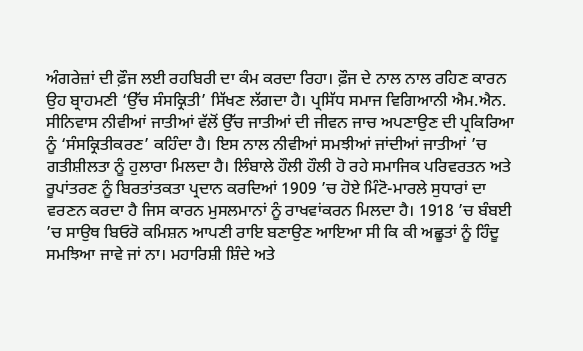ਅੰਗਰੇਜ਼ਾਂ ਦੀ ਫ਼ੌਜ ਲਈ ਰਹਬਿਰੀ ਦਾ ਕੰਮ ਕਰਦਾ ਰਿਹਾ। ਫ਼ੌਜ ਦੇ ਨਾਲ ਨਾਲ ਰਹਿਣ ਕਾਰਨ ਉਹ ਬ੍ਰਾਹਮਣੀ ‘ਉੱਚ ਸੰਸਕ੍ਰਿਤੀ’ ਸਿੱਖਣ ਲੱਗਦਾ ਹੈ। ਪ੍ਰਸਿੱਧ ਸਮਾਜ ਵਿਗਿਆਨੀ ਐਮ.ਐਨ. ਸੀਨਿਵਾਸ ਨੀਵੀਆਂ ਜਾਤੀਆਂ ਵੱਲੋਂ ਉੱਚ ਜਾਤੀਆਂ ਦੀ ਜੀਵਨ ਜਾਚ ਅਪਣਾਉਣ ਦੀ ਪ੍ਰਕਿਰਿਆ ਨੂੰ ‘ਸੰਸਕ੍ਰਿਤੀਕਰਣ’ ਕਹਿੰਦਾ ਹੈ। ਇਸ ਨਾਲ ਨੀਵੀਆਂ ਸਮਝੀਆਂ ਜਾਂਦੀਆਂ ਜਾਤੀਆਂ ’ਚ ਗਤੀਸ਼ੀਲਤਾ ਨੂੰ ਹੁਲਾਰਾ ਮਿਲਦਾ ਹੈ। ਲਿੰਬਾਲੇ ਹੌਲੀ ਹੌਲੀ ਹੋ ਰਹੇ ਸਮਾਜਿਕ ਪਰਿਵਰਤਨ ਅਤੇ ਰੂਪਾਂਤਰਣ ਨੂੰ ਬਿਰਤਾਂਤਕਤਾ ਪ੍ਰਦਾਨ ਕਰਦਿਆਂ 1909 ’ਚ ਹੋਏ ਮਿੰਟੋ-ਮਾਰਲੇ ਸੁਧਾਰਾਂ ਦਾ ਵਰਣਨ ਕਰਦਾ ਹੈ ਜਿਸ ਕਾਰਨ ਮੁਸਲਮਾਨਾਂ ਨੂੰ ਰਾਖਵਾਂਕਰਨ ਮਿਲਦਾ ਹੈ। 1918 ’ਚ ਬੰਬਈ ’ਚ ਸਾਉਥ ਬਿਓਰੋ ਕਮਿਸ਼ਨ ਆਪਣੀ ਰਾਇ ਬਣਾਉਣ ਆਇਆ ਸੀ ਕਿ ਕੀ ਅਛੂਤਾਂ ਨੂੰ ਹਿੰਦੂ ਸਮਝਿਆ ਜਾਵੇ ਜਾਂ ਨਾ। ਮਹਾਰਿਸ਼ੀ ਸ਼ਿੰਦੇ ਅਤੇ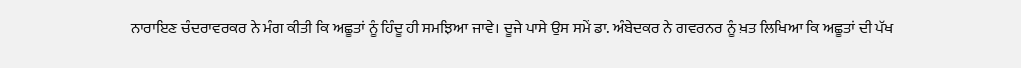ਨਾਰਾਇਣ ਚੰਦਰਾਵਰਕਰ ਨੇ ਮੰਗ ਕੀਤੀ ਕਿ ਅਛੂਤਾਂ ਨੂੰ ਹਿੰਦੂ ਹੀ ਸਮਝਿਆ ਜਾਵੇ। ਦੂਜੇ ਪਾਸੇ ਉਸ ਸਮੇਂ ਡਾ. ਅੰਬੇਦਕਰ ਨੇ ਗਵਰਨਰ ਨੂੰ ਖ਼ਤ ਲਿਖਿਆ ਕਿ ਅਛੂਤਾਂ ਦੀ ਪੱਖ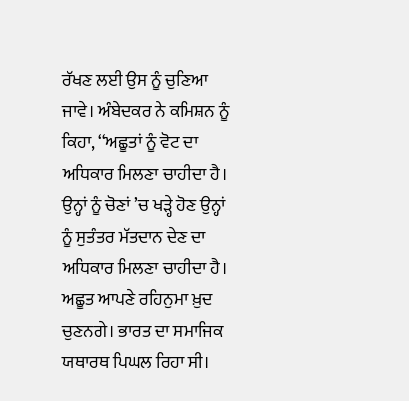ਰੱਖਣ ਲਈ ਉਸ ਨੂੰ ਚੁਣਿਆ ਜਾਵੇ। ਅੰਬੇਦਕਰ ਨੇ ਕਮਿਸ਼ਨ ਨੂੰ ਕਿਹਾ, ‘‘ਅਛੂਤਾਂ ਨੂੰ ਵੋਟ ਦਾ ਅਧਿਕਾਰ ਮਿਲਣਾ ਚਾਹੀਦਾ ਹੈ। ਉਨ੍ਹਾਂ ਨੂੰ ਚੋਣਾਂ ’ਚ ਖੜ੍ਹੇ ਹੋਣ ਉਨ੍ਹਾਂ ਨੂੰ ਸੁਤੰਤਰ ਮੱਤਦਾਨ ਦੇਣ ਦਾ ਅਧਿਕਾਰ ਮਿਲਣਾ ਚਾਹੀਦਾ ਹੈ। ਅਛੂਤ ਆਪਣੇ ਰਹਿਨੁਮਾ ਖ਼ੁਦ ਚੁਣਨਗੇ। ਭਾਰਤ ਦਾ ਸਮਾਜਿਕ ਯਥਾਰਥ ਪਿਘਲ ਰਿਹਾ ਸੀ।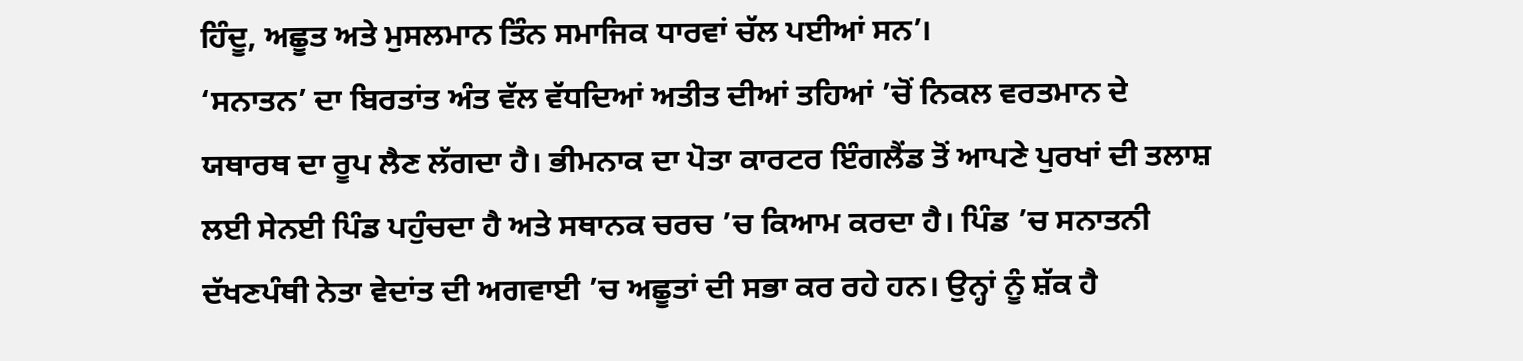ਹਿੰਦੂ, ਅਛੂਤ ਅਤੇ ਮੁਸਲਮਾਨ ਤਿੰਨ ਸਮਾਜਿਕ ਧਾਰਵਾਂ ਚੱਲ ਪਈਆਂ ਸਨ’।
‘ਸਨਾਤਨ’ ਦਾ ਬਿਰਤਾਂਤ ਅੰਤ ਵੱਲ ਵੱਧਦਿਆਂ ਅਤੀਤ ਦੀਆਂ ਤਹਿਆਂ ’ਚੋਂ ਨਿਕਲ ਵਰਤਮਾਨ ਦੇ ਯਥਾਰਥ ਦਾ ਰੂਪ ਲੈਣ ਲੱਗਦਾ ਹੈ। ਭੀਮਨਾਕ ਦਾ ਪੋਤਾ ਕਾਰਟਰ ਇੰਗਲੈਂਡ ਤੋਂ ਆਪਣੇ ਪੁਰਖਾਂ ਦੀ ਤਲਾਸ਼ ਲਈ ਸੇਨਈ ਪਿੰਡ ਪਹੁੰਚਦਾ ਹੈ ਅਤੇ ਸਥਾਨਕ ਚਰਚ ’ਚ ਕਿਆਮ ਕਰਦਾ ਹੈ। ਪਿੰਡ ’ਚ ਸਨਾਤਨੀ ਦੱਖਣਪੰਥੀ ਨੇਤਾ ਵੇਦਾਂਤ ਦੀ ਅਗਵਾਈ ’ਚ ਅਛੂਤਾਂ ਦੀ ਸਭਾ ਕਰ ਰਹੇ ਹਨ। ਉਨ੍ਹਾਂ ਨੂੰ ਸ਼ੱਕ ਹੈ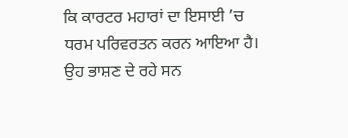ਕਿ ਕਾਰਟਰ ਮਹਾਰਾਂ ਦਾ ਇਸਾਈ ’ਚ ਧਰਮ ਪਰਿਵਰਤਨ ਕਰਨ ਆਇਆ ਹੈ। ਉਹ ਭਾਸ਼ਣ ਦੇ ਰਹੇ ਸਨ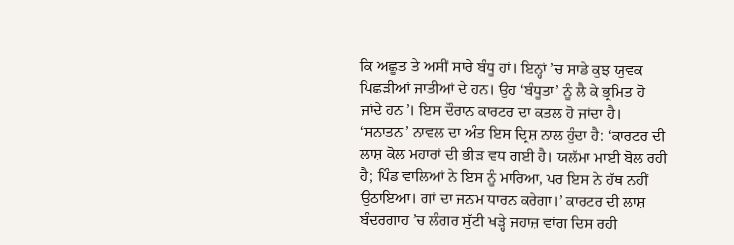ਕਿ ਅਛੂਤ ਤੇ ਅਸੀਂ ਸਾਰੇ ਬੰਧੂ ਹਾਂ। ਇਨ੍ਹਾਂ ’ਚ ਸਾਡੇ ਕੁਝ ਯੁਵਕ ਪਿਛੜੀਆਂ ਜਾਤੀਆਂ ਦੇ ਹਨ। ਉਹ ‘ਬੰਧੂਤਾ’ ਨੂੰ ਲੈ ਕੇ ਭ੍ਰਮਿਤ ਹੋ ਜਾਂਦੇ ਹਨ’। ਇਸ ਦੌਰਾਨ ਕਾਰਟਰ ਦਾ ਕਤਲ ਹੋ ਜਾਂਦਾ ਹੈ। ‘ਸਨਾਤਨ’ ਨਾਵਲ ਦਾ ਅੰਤ ਇਸ ਦ੍ਰਿਸ਼ ਨਾਲ ਹੁੰਦਾ ਹੈ: ‘ਕਾਰਟਰ ਦੀ ਲਾਸ਼ ਕੋਲ ਮਹਾਰਾਂ ਦੀ ਭੀੜ ਵਧ ਗਈ ਹੈ। ਯਲੱਮਾ ਮਾਈ ਬੋਲ ਰਹੀ ਹੈ; ਪਿੰਡ ਵਾਲਿਆਂ ਨੇ ਇਸ ਨੂੰ ਮਾਰਿਆ, ਪਰ ਇਸ ਨੇ ਹੱਥ ਨਹੀਂ ਉਠਾਇਆ। ਗਾਂ ਦਾ ਜਨਮ ਧਾਰਨ ਕਰੇਗਾ।’ ਕਾਰਟਰ ਦੀ ਲਾਸ਼ ਬੰਦਰਗਾਹ ’ਚ ਲੰਗਰ ਸੁੱਟੀ ਖੜ੍ਹੇ ਜਹਾਜ਼ ਵਾਂਗ ਦਿਸ ਰਹੀ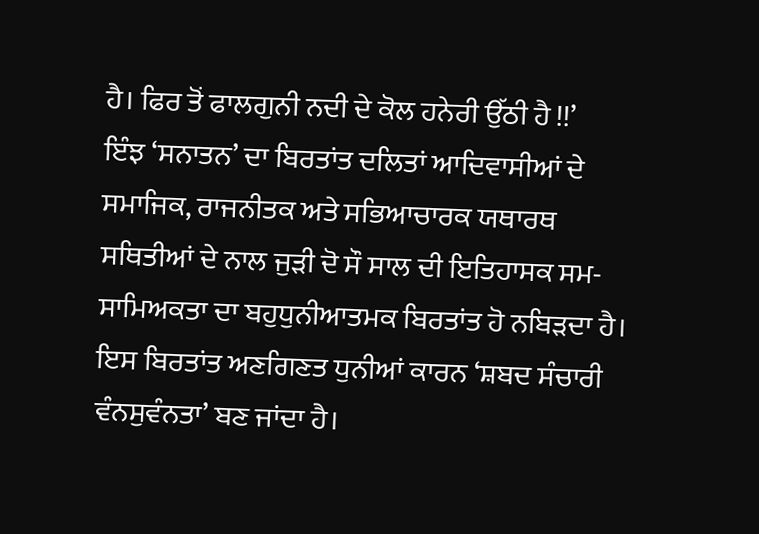ਹੈ। ਫਿਰ ਤੋਂ ਫਾਲਗੁਨੀ ਨਦੀ ਦੇ ਕੋਲ ਹਨੇਰੀ ਉੱਠੀ ਹੈ !!’
ਇੰਝ ‘ਸਨਾਤਨ’ ਦਾ ਬਿਰਤਾਂਤ ਦਲਿਤਾਂ ਆਦਿਵਾਸੀਆਂ ਦੇ ਸਮਾਜਿਕ, ਰਾਜਨੀਤਕ ਅਤੇ ਸਭਿਆਚਾਰਕ ਯਥਾਰਥ ਸਥਿਤੀਆਂ ਦੇ ਨਾਲ ਜੁੜੀ ਦੋ ਸੌ ਸਾਲ ਦੀ ਇਤਿਹਾਸਕ ਸਮ-ਸਾਮਿਅਕਤਾ ਦਾ ਬਹੁਧੁਨੀਆਤਮਕ ਬਿਰਤਾਂਤ ਹੋ ਨਬਿੜਦਾ ਹੈ। ਇਸ ਬਿਰਤਾਂਤ ਅਣਗਿਣਤ ਧੁਨੀਆਂ ਕਾਰਨ ‘ਸ਼ਬਦ ਸੰਚਾਰੀ ਵੰਨਸੁਵੰਨਤਾ’ ਬਣ ਜਾਂਦਾ ਹੈ।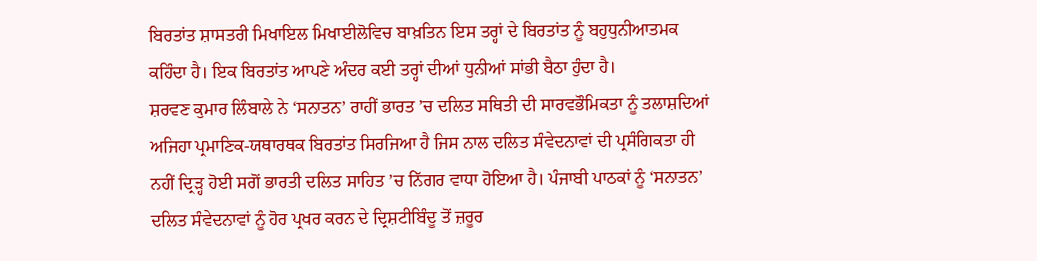ਬਿਰਤਾਂਤ ਸ਼ਾਸਤਰੀ ਮਿਖਾਇਲ ਮਿਖਾਈਲੋਵਿਚ ਬਾਖ਼ਤਿਨ ਇਸ ਤਰ੍ਹਾਂ ਦੇ ਬਿਰਤਾਂਤ ਨੂੰ ਬਹੁਧੁਨੀਆਤਮਕ ਕਹਿੰਦਾ ਹੈ। ਇਕ ਬਿਰਤਾਂਤ ਆਪਣੇ ਅੰਦਰ ਕਈ ਤਰ੍ਹਾਂ ਦੀਆਂ ਧੁਨੀਆਂ ਸਾਂਭੀ ਬੈਠਾ ਹੁੰਦਾ ਹੈ।
ਸ਼ਰਵਣ ਕੁਮਾਰ ਲਿੰਬਾਲੇ ਨੇ ‘ਸਨਾਤਨ’ ਰਾਹੀਂ ਭਾਰਤ ’ਚ ਦਲਿਤ ਸਥਿਤੀ ਦੀ ਸਾਰਵਭੌਮਿਕਤਾ ਨੂੰ ਤਲਾਸ਼ਦਿਆਂ ਅਜਿਹਾ ਪ੍ਰਮਾਣਿਕ-ਯਥਾਰਥਕ ਬਿਰਤਾਂਤ ਸਿਰਜਿਆ ਹੈ ਜਿਸ ਨਾਲ ਦਲਿਤ ਸੰਵੇਦਨਾਵਾਂ ਦੀ ਪ੍ਰਸੰਗਿਕਤਾ ਹੀ ਨਹੀਂ ਦ੍ਰਿੜ੍ਹ ਹੋਈ ਸਗੋਂ ਭਾਰਤੀ ਦਲਿਤ ਸਾਹਿਤ ’ਚ ਨਿੱਗਰ ਵਾਧਾ ਹੋਇਆ ਹੈ। ਪੰਜਾਬੀ ਪਾਠਕਾਂ ਨੂੰ ‘ਸਨਾਤਨ’ ਦਲਿਤ ਸੰਵੇਦਨਾਵਾਂ ਨੂੰ ਹੋਰ ਪ੍ਰਖਰ ਕਰਨ ਦੇ ਦ੍ਰਿਸ਼ਟੀਬਿੰਦੂ ਤੋਂ ਜ਼ਰੂਰ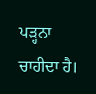ਪੜ੍ਹਨਾ ਚਾਹੀਦਾ ਹੈ।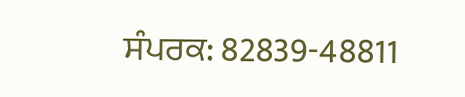ਸੰਪਰਕ: 82839-48811